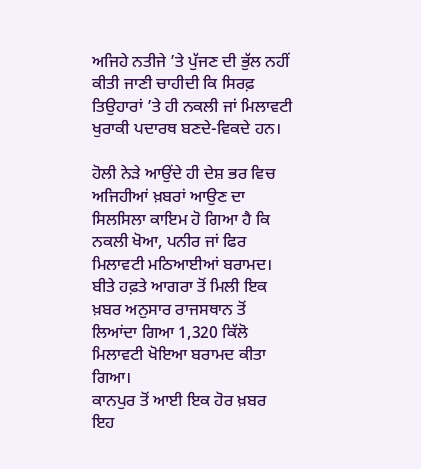ਅਜਿਹੇ ਨਤੀਜੇ ’ਤੇ ਪੁੱਜਣ ਦੀ ਭੁੱਲ ਨਹੀਂ ਕੀਤੀ ਜਾਣੀ ਚਾਹੀਦੀ ਕਿ ਸਿਰਫ਼ ਤਿਉਹਾਰਾਂ ’ਤੇ ਹੀ ਨਕਲੀ ਜਾਂ ਮਿਲਾਵਟੀ ਖੁਰਾਕੀ ਪਦਾਰਥ ਬਣਦੇ-ਵਿਕਦੇ ਹਨ।

ਹੋਲੀ ਨੇੜੇ ਆਉਂਦੇ ਹੀ ਦੇਸ਼ ਭਰ ਵਿਚ ਅਜਿਹੀਆਂ ਖ਼ਬਰਾਂ ਆਉਣ ਦਾ ਸਿਲਸਿਲਾ ਕਾਇਮ ਹੋ ਗਿਆ ਹੈ ਕਿ ਨਕਲੀ ਖੋਆ, ਪਨੀਰ ਜਾਂ ਫਿਰ ਮਿਲਾਵਟੀ ਮਠਿਆਈਆਂ ਬਰਾਮਦ। ਬੀਤੇ ਹਫ਼ਤੇ ਆਗਰਾ ਤੋਂ ਮਿਲੀ ਇਕ ਖ਼ਬਰ ਅਨੁਸਾਰ ਰਾਜਸਥਾਨ ਤੋਂ ਲਿਆਂਦਾ ਗਿਆ 1,320 ਕਿੱਲੋ ਮਿਲਾਵਟੀ ਖੋਇਆ ਬਰਾਮਦ ਕੀਤਾ ਗਿਆ।
ਕਾਨਪੁਰ ਤੋਂ ਆਈ ਇਕ ਹੋਰ ਖ਼ਬਰ ਇਹ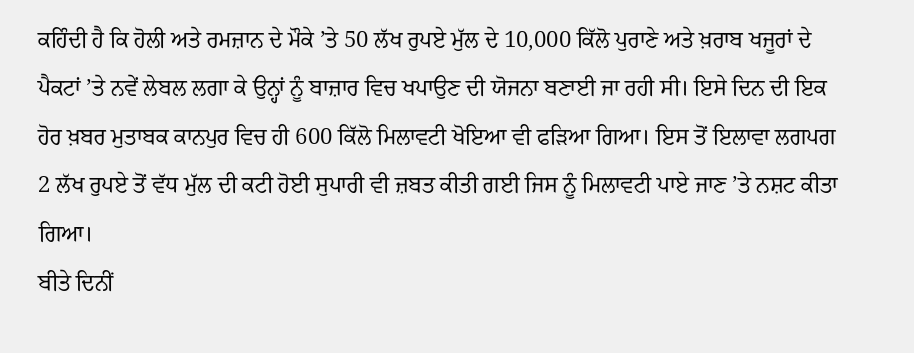ਕਹਿੰਦੀ ਹੈ ਕਿ ਹੋਲੀ ਅਤੇ ਰਮਜ਼ਾਨ ਦੇ ਮੌਕੇ ’ਤੇ 50 ਲੱਖ ਰੁਪਏ ਮੁੱਲ ਦੇ 10,000 ਕਿੱਲੋ ਪੁਰਾਣੇ ਅਤੇ ਖ਼ਰਾਬ ਖਜੂਰਾਂ ਦੇ ਪੈਕਟਾਂ ’ਤੇ ਨਵੇਂ ਲੇਬਲ ਲਗਾ ਕੇ ਉਨ੍ਹਾਂ ਨੂੰ ਬਾਜ਼ਾਰ ਵਿਚ ਖਪਾਉਣ ਦੀ ਯੋਜਨਾ ਬਣਾਈ ਜਾ ਰਹੀ ਸੀ। ਇਸੇ ਦਿਨ ਦੀ ਇਕ ਹੋਰ ਖ਼ਬਰ ਮੁਤਾਬਕ ਕਾਨਪੁਰ ਵਿਚ ਹੀ 600 ਕਿੱਲੋ ਮਿਲਾਵਟੀ ਖੋਇਆ ਵੀ ਫੜਿਆ ਗਿਆ। ਇਸ ਤੋਂ ਇਲਾਵਾ ਲਗਪਗ 2 ਲੱਖ ਰੁਪਏ ਤੋਂ ਵੱਧ ਮੁੱਲ ਦੀ ਕਟੀ ਹੋਈ ਸੁਪਾਰੀ ਵੀ ਜ਼ਬਤ ਕੀਤੀ ਗਈ ਜਿਸ ਨੂੰ ਮਿਲਾਵਟੀ ਪਾਏ ਜਾਣ ’ਤੇ ਨਸ਼ਟ ਕੀਤਾ ਗਿਆ।
ਬੀਤੇ ਦਿਨੀਂ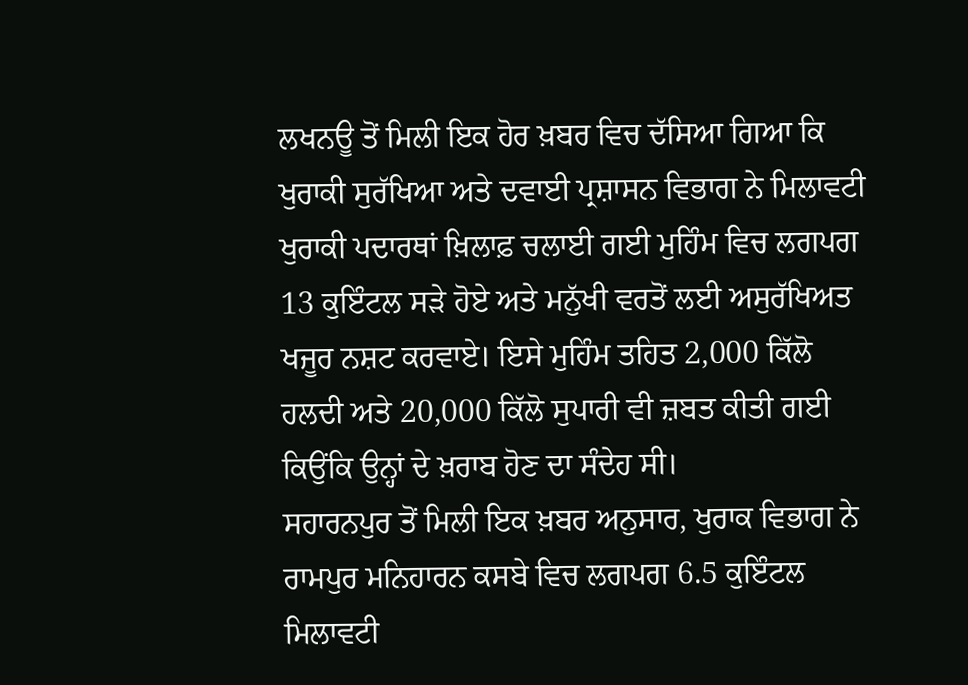ਲਖਨਊ ਤੋਂ ਮਿਲੀ ਇਕ ਹੋਰ ਖ਼ਬਰ ਵਿਚ ਦੱਸਿਆ ਗਿਆ ਕਿ ਖੁਰਾਕੀ ਸੁਰੱਖਿਆ ਅਤੇ ਦਵਾਈ ਪ੍ਰਸ਼ਾਸਨ ਵਿਭਾਗ ਨੇ ਮਿਲਾਵਟੀ ਖੁਰਾਕੀ ਪਦਾਰਥਾਂ ਖ਼ਿਲਾਫ਼ ਚਲਾਈ ਗਈ ਮੁਹਿੰਮ ਵਿਚ ਲਗਪਗ 13 ਕੁਇੰਟਲ ਸੜੇ ਹੋਏ ਅਤੇ ਮਨੁੱਖੀ ਵਰਤੋਂ ਲਈ ਅਸੁਰੱਖਿਅਤ ਖਜੂਰ ਨਸ਼ਟ ਕਰਵਾਏ। ਇਸੇ ਮੁਹਿੰਮ ਤਹਿਤ 2,000 ਕਿੱਲੋ ਹਲਦੀ ਅਤੇ 20,000 ਕਿੱਲੋ ਸੁਪਾਰੀ ਵੀ ਜ਼ਬਤ ਕੀਤੀ ਗਈ ਕਿਉਂਕਿ ਉਨ੍ਹਾਂ ਦੇ ਖ਼ਰਾਬ ਹੋਣ ਦਾ ਸੰਦੇਹ ਸੀ।
ਸਹਾਰਨਪੁਰ ਤੋਂ ਮਿਲੀ ਇਕ ਖ਼ਬਰ ਅਨੁਸਾਰ, ਖੁਰਾਕ ਵਿਭਾਗ ਨੇ ਰਾਮਪੁਰ ਮਨਿਹਾਰਨ ਕਸਬੇ ਵਿਚ ਲਗਪਗ 6.5 ਕੁਇੰਟਲ ਮਿਲਾਵਟੀ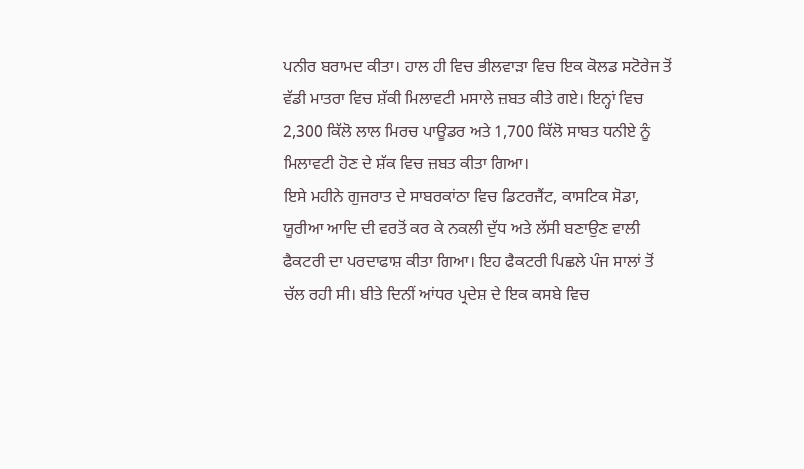ਪਨੀਰ ਬਰਾਮਦ ਕੀਤਾ। ਹਾਲ ਹੀ ਵਿਚ ਭੀਲਵਾੜਾ ਵਿਚ ਇਕ ਕੋਲਡ ਸਟੋਰੇਜ ਤੋਂ ਵੱਡੀ ਮਾਤਰਾ ਵਿਚ ਸ਼ੱਕੀ ਮਿਲਾਵਟੀ ਮਸਾਲੇ ਜ਼ਬਤ ਕੀਤੇ ਗਏ। ਇਨ੍ਹਾਂ ਵਿਚ 2,300 ਕਿੱਲੋ ਲਾਲ ਮਿਰਚ ਪਾਊਡਰ ਅਤੇ 1,700 ਕਿੱਲੋ ਸਾਬਤ ਧਨੀਏ ਨੂੰ ਮਿਲਾਵਟੀ ਹੋਣ ਦੇ ਸ਼ੱਕ ਵਿਚ ਜ਼ਬਤ ਕੀਤਾ ਗਿਆ।
ਇਸੇ ਮਹੀਨੇ ਗੁਜਰਾਤ ਦੇ ਸਾਬਰਕਾਂਠਾ ਵਿਚ ਡਿਟਰਜੈਂਟ, ਕਾਸਟਿਕ ਸੋਡਾ, ਯੂਰੀਆ ਆਦਿ ਦੀ ਵਰਤੋਂ ਕਰ ਕੇ ਨਕਲੀ ਦੁੱਧ ਅਤੇ ਲੱਸੀ ਬਣਾਉਣ ਵਾਲੀ ਫੈਕਟਰੀ ਦਾ ਪਰਦਾਫਾਸ਼ ਕੀਤਾ ਗਿਆ। ਇਹ ਫੈਕਟਰੀ ਪਿਛਲੇ ਪੰਜ ਸਾਲਾਂ ਤੋਂ ਚੱਲ ਰਹੀ ਸੀ। ਬੀਤੇ ਦਿਨੀਂ ਆਂਧਰ ਪ੍ਰਦੇਸ਼ ਦੇ ਇਕ ਕਸਬੇ ਵਿਚ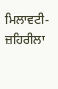ਮਿਲਾਵਟੀ-ਜ਼ਹਿਰੀਲਾ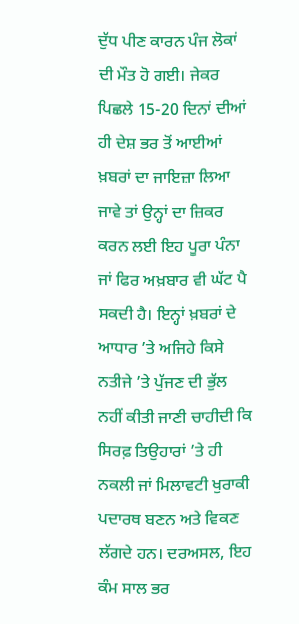ਦੁੱਧ ਪੀਣ ਕਾਰਨ ਪੰਜ ਲੋਕਾਂ ਦੀ ਮੌਤ ਹੋ ਗਈ। ਜੇਕਰ ਪਿਛਲੇ 15-20 ਦਿਨਾਂ ਦੀਆਂ ਹੀ ਦੇਸ਼ ਭਰ ਤੋਂ ਆਈਆਂ ਖ਼ਬਰਾਂ ਦਾ ਜਾਇਜ਼ਾ ਲਿਆ ਜਾਵੇ ਤਾਂ ਉਨ੍ਹਾਂ ਦਾ ਜ਼ਿਕਰ ਕਰਨ ਲਈ ਇਹ ਪੂਰਾ ਪੰਨਾ ਜਾਂ ਫਿਰ ਅਖ਼ਬਾਰ ਵੀ ਘੱਟ ਪੈ ਸਕਦੀ ਹੈ। ਇਨ੍ਹਾਂ ਖ਼ਬਰਾਂ ਦੇ ਆਧਾਰ ’ਤੇ ਅਜਿਹੇ ਕਿਸੇ ਨਤੀਜੇ ’ਤੇ ਪੁੱਜਣ ਦੀ ਭੁੱਲ ਨਹੀਂ ਕੀਤੀ ਜਾਣੀ ਚਾਹੀਦੀ ਕਿ ਸਿਰਫ਼ ਤਿਉਹਾਰਾਂ ’ਤੇ ਹੀ ਨਕਲੀ ਜਾਂ ਮਿਲਾਵਟੀ ਖੁਰਾਕੀ ਪਦਾਰਥ ਬਣਨ ਅਤੇ ਵਿਕਣ ਲੱਗਦੇ ਹਨ। ਦਰਅਸਲ, ਇਹ ਕੰਮ ਸਾਲ ਭਰ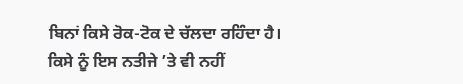ਬਿਨਾਂ ਕਿਸੇ ਰੋਕ-ਟੋਕ ਦੇ ਚੱਲਦਾ ਰਹਿੰਦਾ ਹੈ।
ਕਿਸੇ ਨੂੰ ਇਸ ਨਤੀਜੇ ’ਤੇ ਵੀ ਨਹੀਂ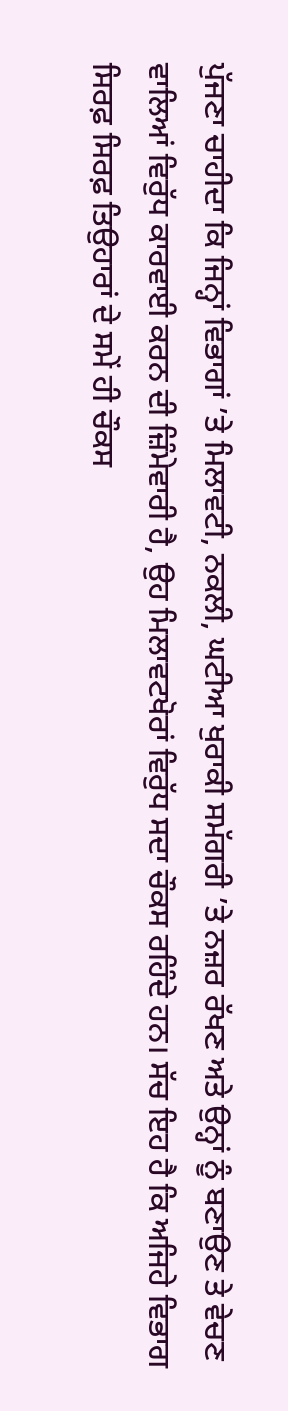ਪੁੱਜਣਾ ਚਾਹੀਦਾ ਕਿ ਜਿਨ੍ਹਾਂ ਵਿਭਾਗਾਂ ’ਤੇ ਮਿਲਾਵਟੀ, ਨਕਲੀ, ਘਟੀਆ ਖੁਰਾਕੀ ਸਮੱਗਰੀ ’ਤੇ ਨਜ਼ਰ ਰੱਖਣ ਅਤੇ ਉਨ੍ਹਾਂ ਨੂੰ ਬਣਾਉਣ ਤੇ ਵੇਚਣ ਵਾਲਿਆਂ ਵਿਰੁੱਧ ਕਾਰਵਾਈ ਕਰਨ ਦੀ ਜ਼ਿੰਮੇਵਾਰੀ ਹੈ, ਉਹ ਮਿਲਾਵਟਖੋਰਾਂ ਵਿਰੁੱਧ ਸਦਾ ਚੌਕਸ ਰਹਿੰਦੇ ਹਨ। ਸੱਚ ਇਹ ਹੈ ਕਿ ਅਜਿਹੇ ਵਿਭਾਗ ਸਿਰਫ਼ ਸਿਰਫ਼ ਤਿਉਹਾਰਾਂ ਦੇ ਸਮੇਂ ਹੀ ਚੌਕਸ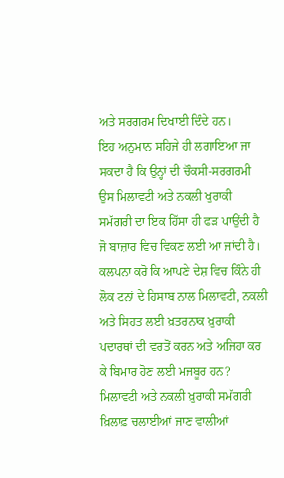ਅਤੇ ਸਰਗਰਮ ਦਿਖਾਈ ਦਿੰਦੇ ਹਨ।
ਇਹ ਅਨੁਮਾਨ ਸਹਿਜੇ ਹੀ ਲਗਾਇਆ ਜਾ ਸਕਦਾ ਹੈ ਕਿ ਉਨ੍ਹਾਂ ਦੀ ਚੌਕਸੀ-ਸਰਗਰਮੀ ਉਸ ਮਿਲਾਵਟੀ ਅਤੇ ਨਕਲੀ ਖੁਰਾਕੀ ਸਮੱਗਰੀ ਦਾ ਇਕ ਹਿੱਸਾ ਹੀ ਫੜ ਪਾਉਂਦੀ ਹੈ ਜੋ ਬਾਜ਼ਾਰ ਵਿਚ ਵਿਕਣ ਲਈ ਆ ਜਾਂਦੀ ਹੈ। ਕਲਪਨਾ ਕਰੋ ਕਿ ਆਪਣੇ ਦੇਸ਼ ਵਿਚ ਕਿੰਨੇ ਹੀ ਲੋਕ ਟਨਾਂ ਦੇ ਹਿਸਾਬ ਨਾਲ ਮਿਲਾਵਟੀ, ਨਕਲੀ ਅਤੇ ਸਿਹਤ ਲਈ ਖ਼ਤਰਨਾਕ ਖ਼ੁਰਾਕੀ ਪਦਾਰਥਾਂ ਦੀ ਵਰਤੋਂ ਕਰਨ ਅਤੇ ਅਜਿਹਾ ਕਰ ਕੇ ਬਿਮਾਰ ਹੋਣ ਲਈ ਮਜਬੂਰ ਹਨ? ਮਿਲਾਵਟੀ ਅਤੇ ਨਕਲੀ ਖ਼ੁਰਾਕੀ ਸਮੱਗਰੀ ਖ਼ਿਲਾਫ਼ ਚਲਾਈਆਂ ਜਾਣ ਵਾਲੀਆਂ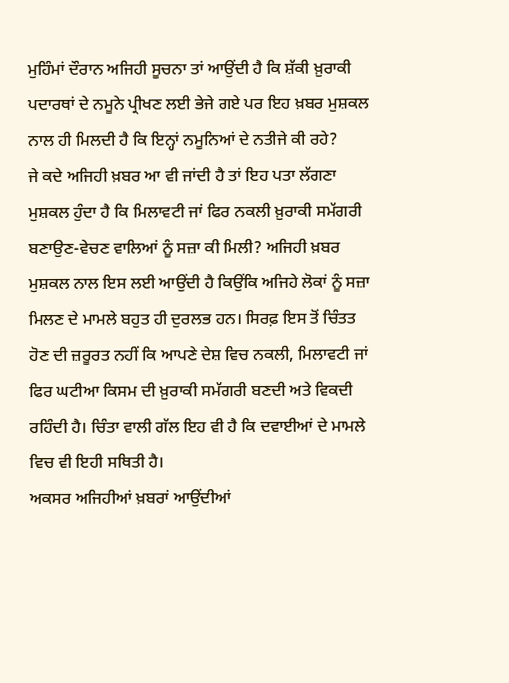ਮੁਹਿੰਮਾਂ ਦੌਰਾਨ ਅਜਿਹੀ ਸੂਚਨਾ ਤਾਂ ਆਉਂਦੀ ਹੈ ਕਿ ਸ਼ੱਕੀ ਖ਼ੁਰਾਕੀ ਪਦਾਰਥਾਂ ਦੇ ਨਮੂਨੇ ਪ੍ਰੀਖਣ ਲਈ ਭੇਜੇ ਗਏ ਪਰ ਇਹ ਖ਼ਬਰ ਮੁਸ਼ਕਲ ਨਾਲ ਹੀ ਮਿਲਦੀ ਹੈ ਕਿ ਇਨ੍ਹਾਂ ਨਮੂਨਿਆਂ ਦੇ ਨਤੀਜੇ ਕੀ ਰਹੇ?
ਜੇ ਕਦੇ ਅਜਿਹੀ ਖ਼ਬਰ ਆ ਵੀ ਜਾਂਦੀ ਹੈ ਤਾਂ ਇਹ ਪਤਾ ਲੱਗਣਾ ਮੁਸ਼ਕਲ ਹੁੰਦਾ ਹੈ ਕਿ ਮਿਲਾਵਟੀ ਜਾਂ ਫਿਰ ਨਕਲੀ ਖ਼ੁਰਾਕੀ ਸਮੱਗਰੀ ਬਣਾਉਣ-ਵੇਚਣ ਵਾਲਿਆਂ ਨੂੰ ਸਜ਼ਾ ਕੀ ਮਿਲੀ? ਅਜਿਹੀ ਖ਼ਬਰ ਮੁਸ਼ਕਲ ਨਾਲ ਇਸ ਲਈ ਆਉਂਦੀ ਹੈ ਕਿਉਂਕਿ ਅਜਿਹੇ ਲੋਕਾਂ ਨੂੰ ਸਜ਼ਾ ਮਿਲਣ ਦੇ ਮਾਮਲੇ ਬਹੁਤ ਹੀ ਦੁਰਲਭ ਹਨ। ਸਿਰਫ਼ ਇਸ ਤੋਂ ਚਿੰਤਤ ਹੋਣ ਦੀ ਜ਼ਰੂਰਤ ਨਹੀਂ ਕਿ ਆਪਣੇ ਦੇਸ਼ ਵਿਚ ਨਕਲੀ, ਮਿਲਾਵਟੀ ਜਾਂ ਫਿਰ ਘਟੀਆ ਕਿਸਮ ਦੀ ਖ਼ੁਰਾਕੀ ਸਮੱਗਰੀ ਬਣਦੀ ਅਤੇ ਵਿਕਦੀ ਰਹਿੰਦੀ ਹੈ। ਚਿੰਤਾ ਵਾਲੀ ਗੱਲ ਇਹ ਵੀ ਹੈ ਕਿ ਦਵਾਈਆਂ ਦੇ ਮਾਮਲੇ ਵਿਚ ਵੀ ਇਹੀ ਸਥਿਤੀ ਹੈ।
ਅਕਸਰ ਅਜਿਹੀਆਂ ਖ਼ਬਰਾਂ ਆਉਂਦੀਆਂ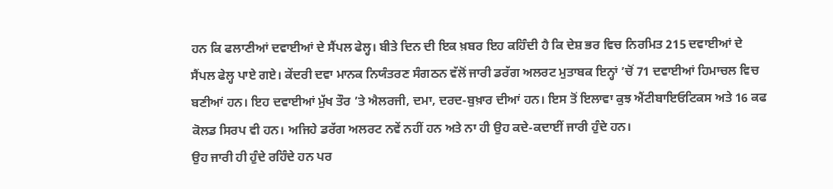ਹਨ ਕਿ ਫਲਾਣੀਆਂ ਦਵਾਈਆਂ ਦੇ ਸੈਂਪਲ ਫੇਲ੍ਹ। ਬੀਤੇ ਦਿਨ ਦੀ ਇਕ ਖ਼ਬਰ ਇਹ ਕਹਿੰਦੀ ਹੈ ਕਿ ਦੇਸ਼ ਭਰ ਵਿਚ ਨਿਰਮਿਤ 215 ਦਵਾਈਆਂ ਦੇ ਸੈਂਪਲ ਫੇਲ੍ਹ ਪਾਏ ਗਏ। ਕੇਂਦਰੀ ਦਵਾ ਮਾਨਕ ਨਿਯੰਤਰਣ ਸੰਗਠਨ ਵੱਲੋਂ ਜਾਰੀ ਡਰੱਗ ਅਲਰਟ ਮੁਤਾਬਕ ਇਨ੍ਹਾਂ ’ਚੋਂ 71 ਦਵਾਈਆਂ ਹਿਮਾਚਲ ਵਿਚ ਬਣੀਆਂ ਹਨ। ਇਹ ਦਵਾਈਆਂ ਮੁੱਖ ਤੌਰ ’ਤੇ ਐਲਰਜੀ, ਦਮਾ, ਦਰਦ-ਬੁਖ਼ਾਰ ਦੀਆਂ ਹਨ। ਇਸ ਤੋਂ ਇਲਾਵਾ ਕੁਝ ਐਂਟੀਬਾਇਓਟਿਕਸ ਅਤੇ 16 ਕਫ ਕੋਲਡ ਸਿਰਪ ਵੀ ਹਨ। ਅਜਿਹੇ ਡਰੱਗ ਅਲਰਟ ਨਵੇਂ ਨਹੀਂ ਹਨ ਅਤੇ ਨਾ ਹੀ ਉਹ ਕਦੇ-ਕਦਾਈਂ ਜਾਰੀ ਹੁੰਦੇ ਹਨ।
ਉਹ ਜਾਰੀ ਹੀ ਹੁੰਦੇ ਰਹਿੰਦੇ ਹਨ ਪਰ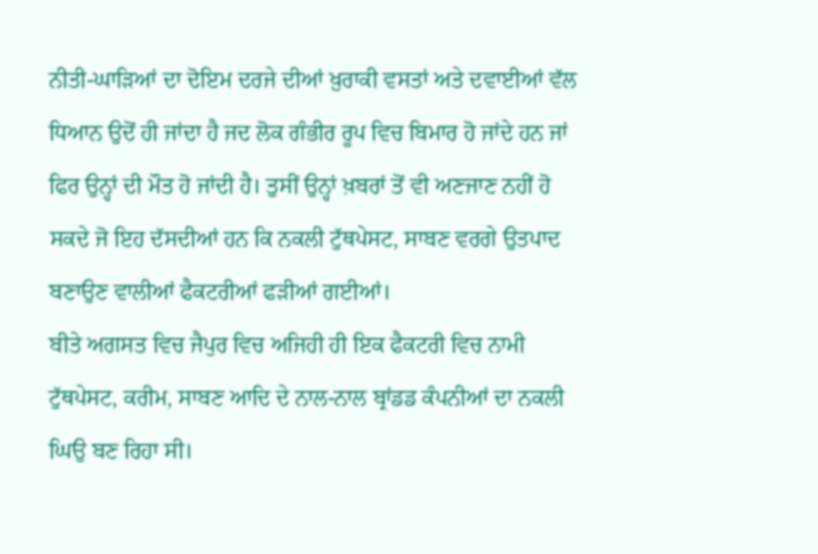ਨੀਤੀ-ਘਾੜਿਆਂ ਦਾ ਦੋਇਮ ਦਰਜੇ ਦੀਆਂ ਖ਼ੁਰਾਕੀ ਵਸਤਾਂ ਅਤੇ ਦਵਾਈਆਂ ਵੱਲ ਧਿਆਨ ਉਦੋਂ ਹੀ ਜਾਂਦਾ ਹੈ ਜਦ ਲੋਕ ਗੰਭੀਰ ਰੂਪ ਵਿਚ ਬਿਮਾਰ ਹੋ ਜਾਂਦੇ ਹਨ ਜਾਂ ਫਿਰ ਉਨ੍ਹਾਂ ਦੀ ਮੌਤ ਹੋ ਜਾਂਦੀ ਹੈ। ਤੁਸੀਂ ਉਨ੍ਹਾਂ ਖ਼ਬਰਾਂ ਤੋਂ ਵੀ ਅਣਜਾਣ ਨਹੀਂ ਹੋ ਸਕਦੇ ਜੋ ਇਹ ਦੱਸਦੀਆਂ ਹਨ ਕਿ ਨਕਲੀ ਟੁੱਥਪੇਸਟ, ਸਾਬਣ ਵਰਗੇ ਉਤਪਾਦ ਬਣਾਉਣ ਵਾਲੀਆਂ ਫੈਕਟਰੀਆਂ ਫੜੀਆਂ ਗਈਆਂ।
ਬੀਤੇ ਅਗਸਤ ਵਿਚ ਜੈਪੁਰ ਵਿਚ ਅਜਿਹੀ ਹੀ ਇਕ ਫੈਕਟਰੀ ਵਿਚ ਨਾਮੀ ਟੁੱਥਪੇਸਟ, ਕਰੀਮ, ਸਾਬਣ ਆਦਿ ਦੇ ਨਾਲ-ਨਾਲ ਬ੍ਰਾਂਡਡ ਕੰਪਨੀਆਂ ਦਾ ਨਕਲੀ ਘਿਉ ਬਣ ਰਿਹਾ ਸੀ।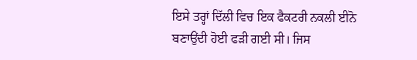ਇਸੇ ਤਰ੍ਹਾਂ ਦਿੱਲੀ ਵਿਚ ਇਕ ਫੈਕਟਰੀ ਨਕਲੀ ਈਨੋ ਬਣਾਉਂਦੀ ਹੋਈ ਫੜੀ ਗਈ ਸੀ। ਜਿਸ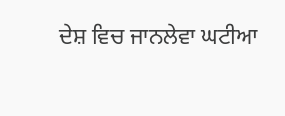ਦੇਸ਼ ਵਿਚ ਜਾਨਲੇਵਾ ਘਟੀਆ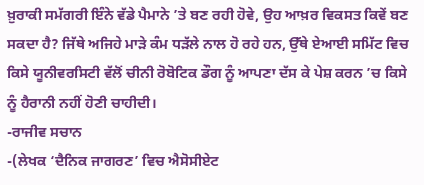ਖ਼ੁਰਾਕੀ ਸਮੱਗਰੀ ਇੰਨੇ ਵੱਡੇ ਪੈਮਾਨੇ ’ਤੇ ਬਣ ਰਹੀ ਹੋਵੇ, ਉਹ ਆਖ਼ਰ ਵਿਕਸਤ ਕਿਵੇਂ ਬਣ ਸਕਦਾ ਹੈ? ਜਿੱਥੇ ਅਜਿਹੇ ਮਾੜੇ ਕੰਮ ਧੜੱਲੇ ਨਾਲ ਹੋ ਰਹੇ ਹਨ, ਉੱਥੇ ਏਆਈ ਸਮਿੱਟ ਵਿਚ ਕਿਸੇ ਯੂਨੀਵਰਸਿਟੀ ਵੱਲੋਂ ਚੀਨੀ ਰੋਬੋਟਿਕ ਡੌਗ ਨੂੰ ਆਪਣਾ ਦੱਸ ਕੇ ਪੇਸ਼ ਕਰਨ ’ਚ ਕਿਸੇ ਨੂੰ ਹੈਰਾਨੀ ਨਹੀਂ ਹੋਣੀ ਚਾਹੀਦੀ।
-ਰਾਜੀਵ ਸਚਾਨ
-(ਲੇਖਕ ‘ਦੈਨਿਕ ਜਾਗਰਣ’ ਵਿਚ ਐਸੋਸੀਏਟ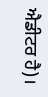ਐਡੀਟਰ ਹੈ)।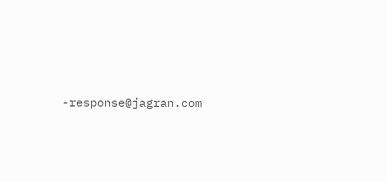-response@jagran.com